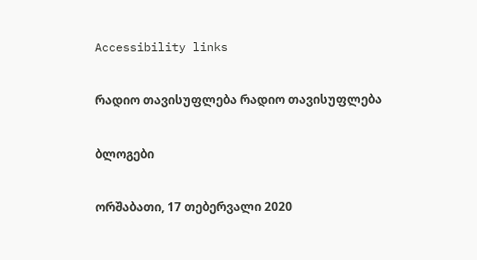Accessibility links

რადიო თავისუფლება რადიო თავისუფლება

ბლოგები

ორშაბათი, 17 თებერვალი 2020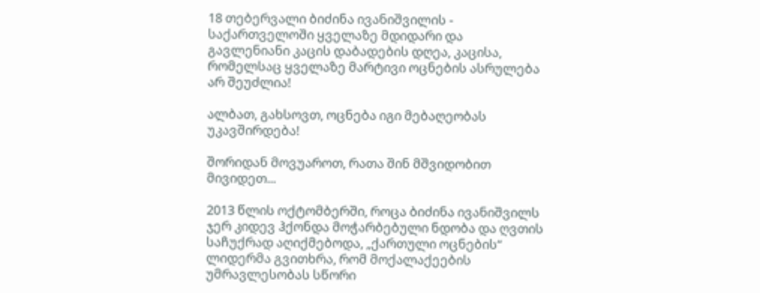18 თებერვალი ბიძინა ივანიშვილის - საქართველოში ყველაზე მდიდარი და გავლენიანი კაცის დაბადების დღეა, კაცისა, რომელსაც ყველაზე მარტივი ოცნების ასრულება არ შეუძლია!

ალბათ, გახსოვთ, ოცნება იგი მებაღეობას უკავშირდება!

შორიდან მოვუაროთ, რათა შინ მშვიდობით მივიდეთ...

2013 წლის ოქტომბერში, როცა ბიძინა ივანიშვილს ჯერ კიდევ ჰქონდა მოჭარბებული ნდობა და ღვთის საჩუქრად აღიქმებოდა, „ქართული ოცნების“ ლიდერმა გვითხრა, რომ მოქალაქეების უმრავლესობას სწორი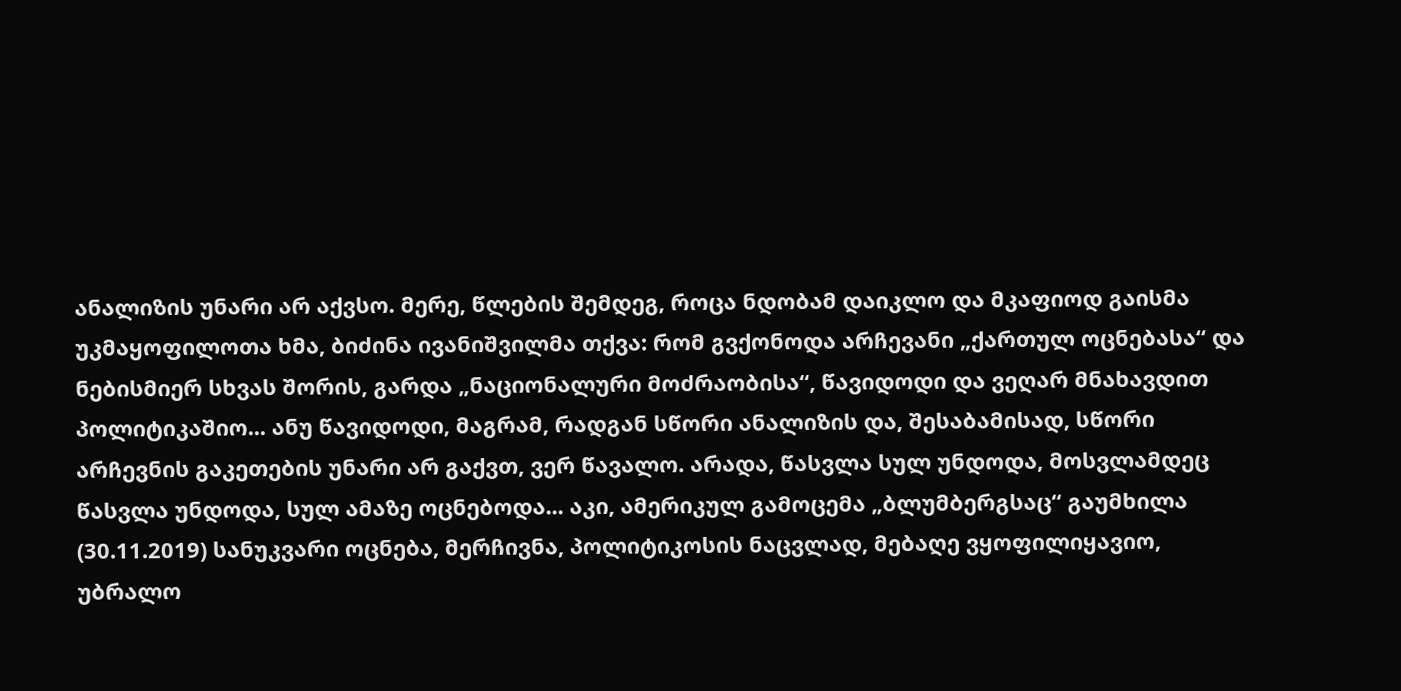ანალიზის უნარი არ აქვსო. მერე, წლების შემდეგ, როცა ნდობამ დაიკლო და მკაფიოდ გაისმა უკმაყოფილოთა ხმა, ბიძინა ივანიშვილმა თქვა: რომ გვქონოდა არჩევანი „ქართულ ოცნებასა“ და ნებისმიერ სხვას შორის, გარდა „ნაციონალური მოძრაობისა“, წავიდოდი და ვეღარ მნახავდით პოლიტიკაშიო... ანუ წავიდოდი, მაგრამ, რადგან სწორი ანალიზის და, შესაბამისად, სწორი არჩევნის გაკეთების უნარი არ გაქვთ, ვერ წავალო. არადა, წასვლა სულ უნდოდა, მოსვლამდეც წასვლა უნდოდა, სულ ამაზე ოცნებოდა... აკი, ამერიკულ გამოცემა „ბლუმბერგსაც“ გაუმხილა (30.11.2019) სანუკვარი ოცნება, მერჩივნა, პოლიტიკოსის ნაცვლად, მებაღე ვყოფილიყავიო, უბრალო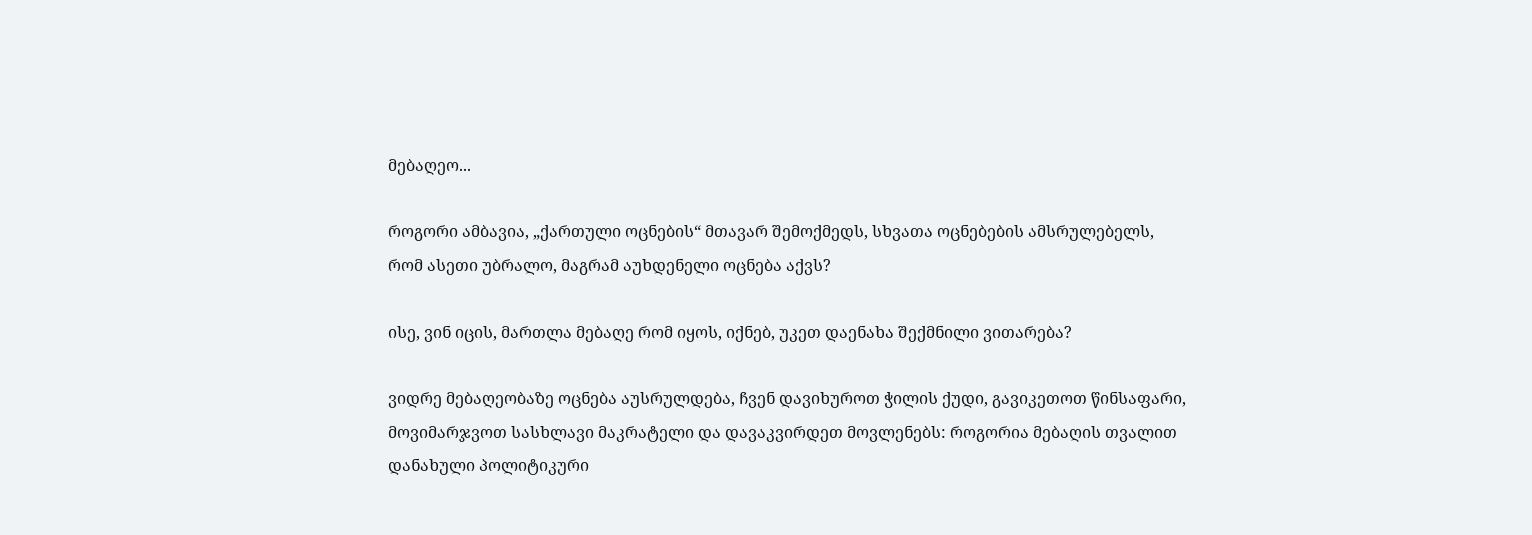მებაღეო...

როგორი ამბავია, „ქართული ოცნების“ მთავარ შემოქმედს, სხვათა ოცნებების ამსრულებელს, რომ ასეთი უბრალო, მაგრამ აუხდენელი ოცნება აქვს?

ისე, ვინ იცის, მართლა მებაღე რომ იყოს, იქნებ, უკეთ დაენახა შექმნილი ვითარება?

ვიდრე მებაღეობაზე ოცნება აუსრულდება, ჩვენ დავიხუროთ ჭილის ქუდი, გავიკეთოთ წინსაფარი, მოვიმარჯვოთ სასხლავი მაკრატელი და დავაკვირდეთ მოვლენებს: როგორია მებაღის თვალით დანახული პოლიტიკური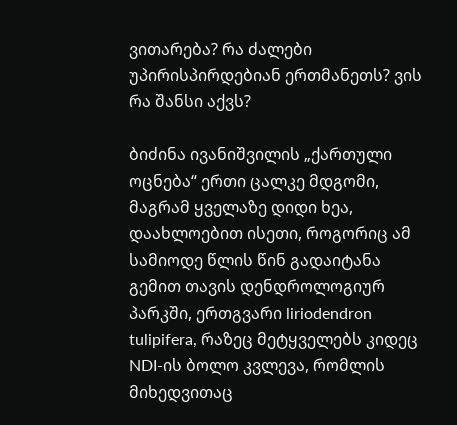ვითარება? რა ძალები უპირისპირდებიან ერთმანეთს? ვის რა შანსი აქვს?

ბიძინა ივანიშვილის „ქართული ოცნება“ ერთი ცალკე მდგომი, მაგრამ ყველაზე დიდი ხეა, დაახლოებით ისეთი, როგორიც ამ სამიოდე წლის წინ გადაიტანა გემით თავის დენდროლოგიურ პარკში, ერთგვარი liriodendron tulipifera, რაზეც მეტყველებს კიდეც NDI-ის ბოლო კვლევა, რომლის მიხედვითაც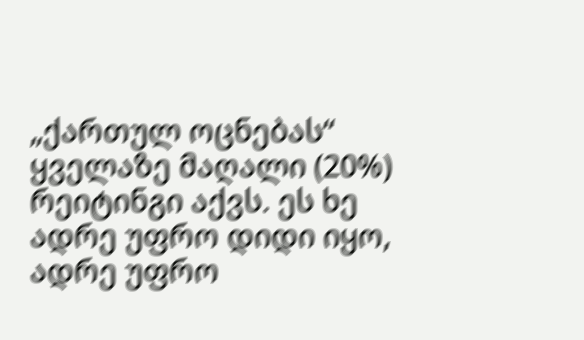„ქართულ ოცნებას“ ყველაზე მაღალი (20%) რეიტინგი აქვს. ეს ხე ადრე უფრო დიდი იყო, ადრე უფრო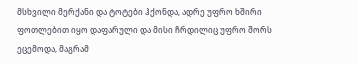მსხვილი მერქანი და ტოტები ჰქონდა, ადრე უფრო ხშირი ფოთლებით იყო დაფარული და მისი ჩრდილიც უფრო შორს ეცემოდა, მაგრამ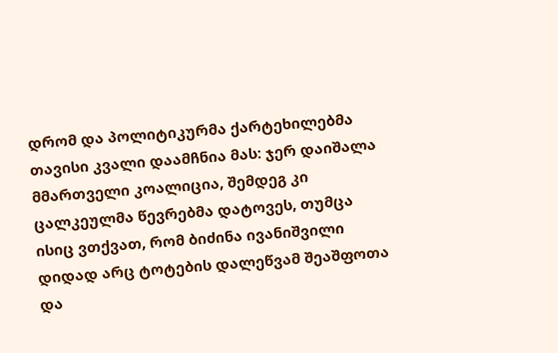დრომ და პოლიტიკურმა ქარტეხილებმა თავისი კვალი დაამჩნია მას: ჯერ დაიშალა მმართველი კოალიცია, შემდეგ კი ცალკეულმა წევრებმა დატოვეს, თუმცა ისიც ვთქვათ, რომ ბიძინა ივანიშვილი დიდად არც ტოტების დალეწვამ შეაშფოთა და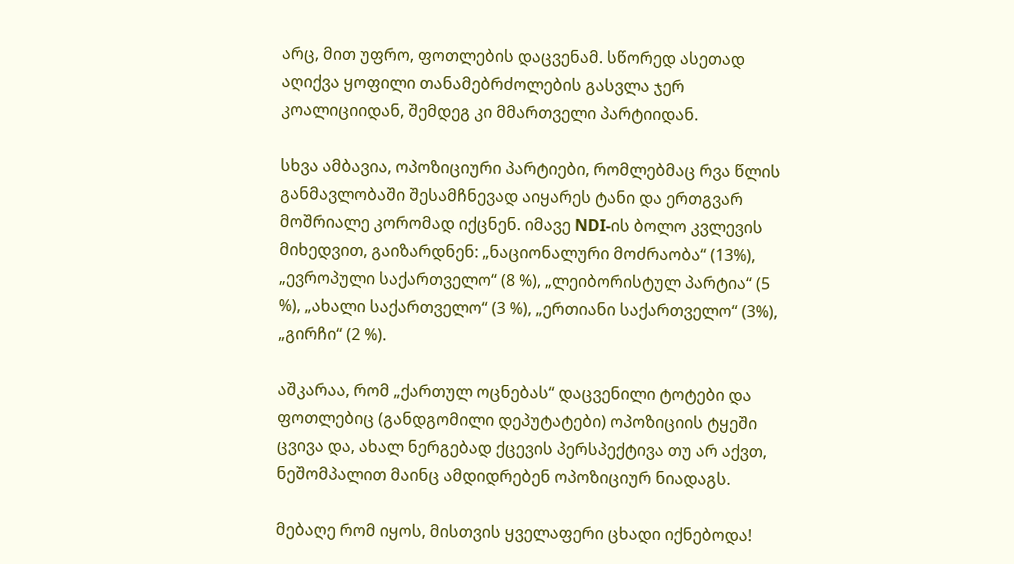არც, მით უფრო, ფოთლების დაცვენამ. სწორედ ასეთად აღიქვა ყოფილი თანამებრძოლების გასვლა ჯერ კოალიციიდან, შემდეგ კი მმართველი პარტიიდან.

სხვა ამბავია, ოპოზიციური პარტიები, რომლებმაც რვა წლის განმავლობაში შესამჩნევად აიყარეს ტანი და ერთგვარ მოშრიალე კორომად იქცნენ. იმავე NDI-ის ბოლო კვლევის მიხედვით, გაიზარდნენ: „ნაციონალური მოძრაობა“ (13%), „ევროპული საქართველო“ (8 %), „ლეიბორისტულ პარტია“ (5 %), „ახალი საქართველო“ (3 %), „ერთიანი საქართველო“ (3%), „გირჩი“ (2 %).

აშკარაა, რომ „ქართულ ოცნებას“ დაცვენილი ტოტები და ფოთლებიც (განდგომილი დეპუტატები) ოპოზიციის ტყეში ცვივა და, ახალ ნერგებად ქცევის პერსპექტივა თუ არ აქვთ, ნეშომპალით მაინც ამდიდრებენ ოპოზიციურ ნიადაგს.

მებაღე რომ იყოს, მისთვის ყველაფერი ცხადი იქნებოდა!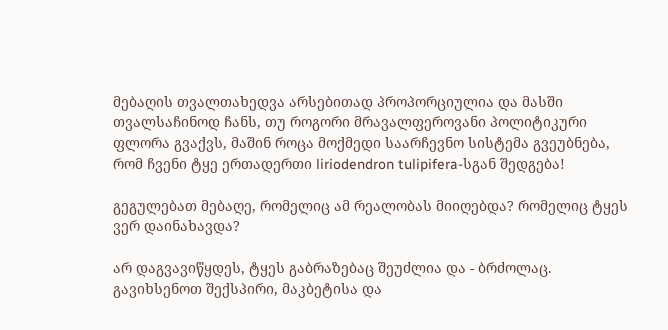მებაღის თვალთახედვა არსებითად პროპორციულია და მასში თვალსაჩინოდ ჩანს, თუ როგორი მრავალფეროვანი პოლიტიკური ფლორა გვაქვს, მაშინ როცა მოქმედი საარჩევნო სისტემა გვეუბნება, რომ ჩვენი ტყე ერთადერთი liriodendron tulipifera-სგან შედგება!

გეგულებათ მებაღე, რომელიც ამ რეალობას მიიღებდა? რომელიც ტყეს ვერ დაინახავდა?

არ დაგვავიწყდეს, ტყეს გაბრაზებაც შეუძლია და - ბრძოლაც. გავიხსენოთ შექსპირი, მაკბეტისა და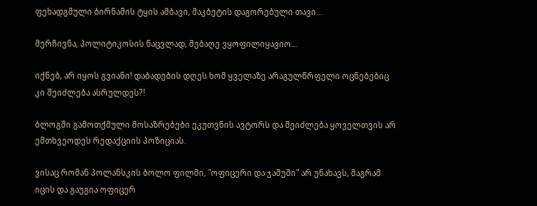ფეხადგმული ბირნამის ტყის ამბავი, მაკბეტის დაგორებული თავი...

მერჩივნა, პოლიტიკოსის ნაცვლად, მებაღე ვყოფილიყავიო...

იქნებ, არ იყოს გვიანი! დაბადების დღეს ხომ ყველაზე არაგულწრფელი ოცნებებიც კი შეიძლება ასრულდეს?!

ბლოგში გამოთქმული მოსაზრებები ეკუთვნის ავტორს და შეიძლება ყოველთვის არ ემთხვეოდეს რედაქციის პოზიციას.

ვისაც რომან პოლანსკის ბოლო ფილმი, "ოფიცერი და ჯაშუში" არ უნახავს, მაგრამ იცის და გაუგია ოფიცერ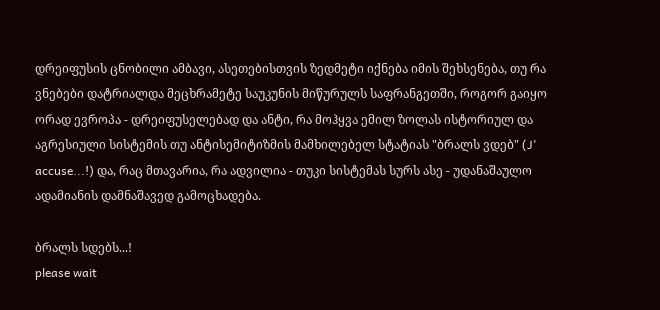დრეიფუსის ცნობილი ამბავი, ასეთებისთვის ზედმეტი იქნება იმის შეხსენება, თუ რა ვნებები დატრიალდა მეცხრამეტე საუკუნის მიწურულს საფრანგეთში, როგორ გაიყო ორად ევროპა - დრეიფუსელებად და ანტი, რა მოჰყვა ემილ ზოლას ისტორიულ და აგრესიული სისტემის თუ ანტისემიტიზმის მამხილებელ სტატიას "ბრალს ვდებ" (J' accuse...!) და, რაც მთავარია, რა ადვილია - თუკი სისტემას სურს ასე - უდანაშაულო ადამიანის დამნაშავედ გამოცხადება.

ბრალს სდებს...!
please wait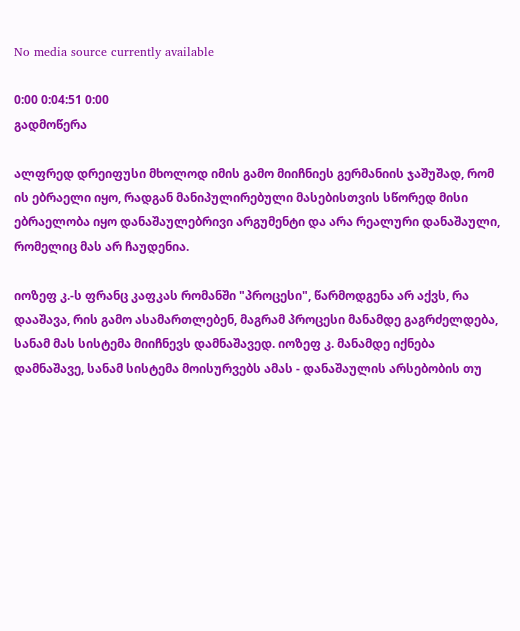No media source currently available

0:00 0:04:51 0:00
გადმოწერა

ალფრედ დრეიფუსი მხოლოდ იმის გამო მიიჩნიეს გერმანიის ჯაშუშად, რომ ის ებრაელი იყო, რადგან მანიპულირებული მასებისთვის სწორედ მისი ებრაელობა იყო დანაშაულებრივი არგუმენტი და არა რეალური დანაშაული, რომელიც მას არ ჩაუდენია.

იოზეფ კ.-ს ფრანც კაფკას რომანში "პროცესი", წარმოდგენა არ აქვს, რა დააშავა, რის გამო ასამართლებენ, მაგრამ პროცესი მანამდე გაგრძელდება, სანამ მას სისტემა მიიჩნევს დამნაშავედ. იოზეფ კ. მანამდე იქნება დამნაშავე, სანამ სისტემა მოისურვებს ამას - დანაშაულის არსებობის თუ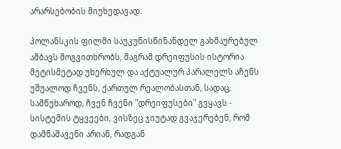არარსებობის მიუხედავად.

პოლანსკის ფილმი საუკუნისწინანდელ გახმაურებულ ამბავს მოგვითხრობს, მაგრამ დრეიფუსის ისტორია მეტისმეტად უხერხულ და აქტუალურ პარალელს აჩენს უშუალოდ ჩვენს, ქართულ რეალობასთან, სადაც, სამწუხაროდ, ჩვენ ჩვენი "დრეიფუსები" გვყავს - სისტემის ტყვეები, ვისზეც ჯიუტად გვაჯერებენ, რომ დამნაშავენი არიან, რადგან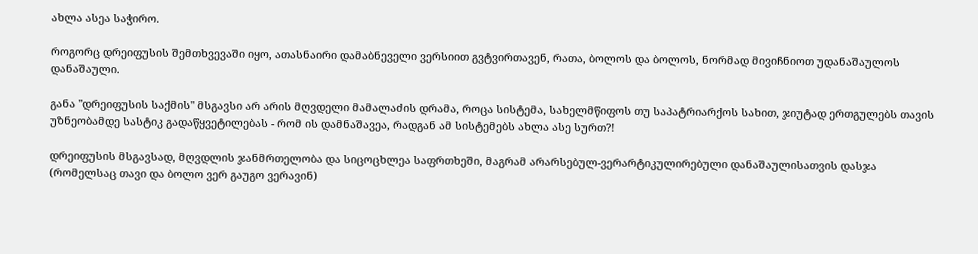ახლა ასეა საჭირო.

როგორც დრეიფუსის შემთხვევაში იყო, ათასნაირი დამაბნეველი ვერსიით გვტვირთავენ, რათა, ბოლოს და ბოლოს, ნორმად მივიჩნიოთ უდანაშაულოს დანაშაული.

განა "დრეიფუსის საქმის" მსგავსი არ არის მღვდელი მამალაძის დრამა, როცა სისტემა, სახელმწიფოს თუ საპატრიარქოს სახით, ჯიუტად ერთგულებს თავის უზნეობამდე სასტიკ გადაწყვეტილებას - რომ ის დამნაშავეა, რადგან ამ სისტემებს ახლა ასე სურთ?!

დრეიფუსის მსგავსად, მღვდლის ჯანმრთელობა და სიცოცხლეა საფრთხეში, მაგრამ არარსებულ-ვერარტიკულირებული დანაშაულისათვის დასჯა (რომელსაც თავი და ბოლო ვერ გაუგო ვერავინ)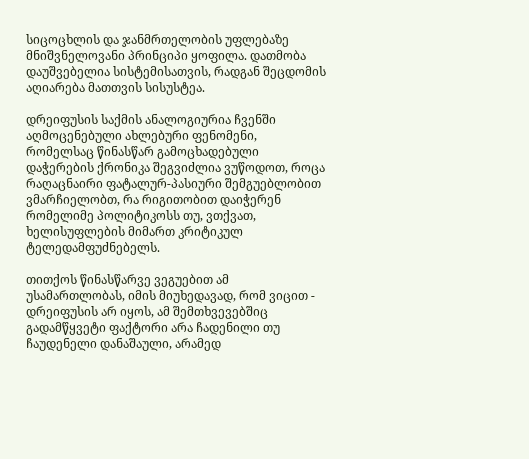სიცოცხლის და ჯანმრთელობის უფლებაზე მნიშვნელოვანი პრინციპი ყოფილა. დათმობა დაუშვებელია სისტემისათვის, რადგან შეცდომის აღიარება მათთვის სისუსტეა.

დრეიფუსის საქმის ანალოგიურია ჩვენში აღმოცენებული ახლებური ფენომენი, რომელსაც წინასწარ გამოცხადებული დაჭერების ქრონიკა შეგვიძლია ვუწოდოთ, როცა რაღაცნაირი ფატალურ-პასიური შემგუებლობით ვმარჩიელობთ, რა რიგითობით დაიჭერენ რომელიმე პოლიტიკოსს თუ, ვთქვათ, ხელისუფლების მიმართ კრიტიკულ ტელედამფუძნებელს.

თითქოს წინასწარვე ვეგუებით ამ უსამართლობას, იმის მიუხედავად, რომ ვიცით - დრეიფუსის არ იყოს, ამ შემთხვევებშიც გადამწყვეტი ფაქტორი არა ჩადენილი თუ ჩაუდენელი დანაშაული, არამედ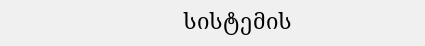სისტემის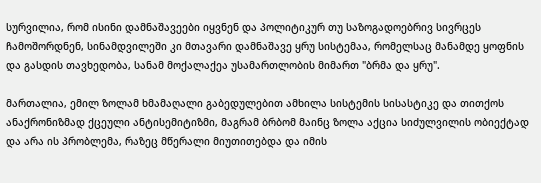სურვილია, რომ ისინი დამნაშავეები იყვნენ და პოლიტიკურ თუ საზოგადოებრივ სივრცეს ჩამოშორდნენ, სინამდვილეში კი მთავარი დამნაშავე ყრუ სისტემაა, რომელსაც მანამდე ყოფნის და გასდის თავხედობა, სანამ მოქალაქეა უსამართლობის მიმართ "ბრმა და ყრუ".

მართალია, ემილ ზოლამ ხმამაღალი გაბედულებით ამხილა სისტემის სისასტიკე და თითქოს ანაქრონიზმად ქცეული ანტისემიტიზმი, მაგრამ ბრბომ მაინც ზოლა აქცია სიძულვილის ობიექტად და არა ის პრობლემა, რაზეც მწერალი მიუთითებდა და იმის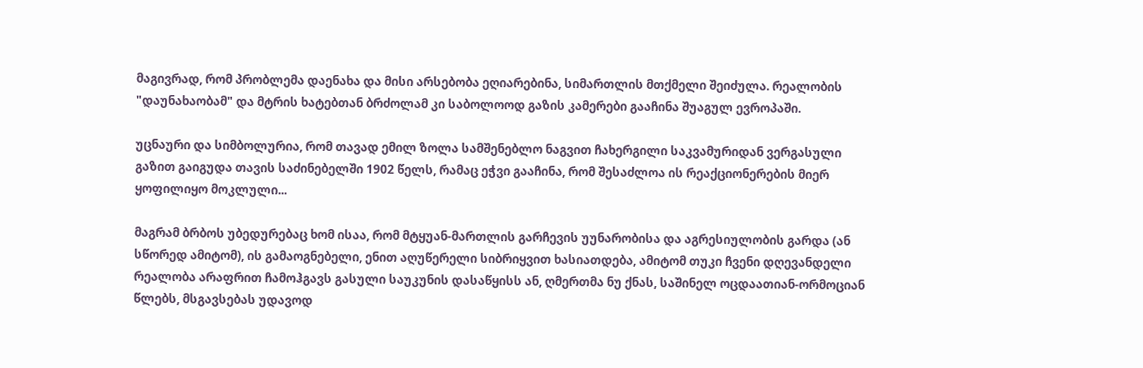მაგივრად, რომ პრობლემა დაენახა და მისი არსებობა ეღიარებინა, სიმართლის მთქმელი შეიძულა. რეალობის "დაუნახაობამ" და მტრის ხატებთან ბრძოლამ კი საბოლოოდ გაზის კამერები გააჩინა შუაგულ ევროპაში.

უცნაური და სიმბოლურია, რომ თავად ემილ ზოლა სამშენებლო ნაგვით ჩახერგილი საკვამურიდან ვერგასული გაზით გაიგუდა თავის საძინებელში 1902 წელს, რამაც ეჭვი გააჩინა, რომ შესაძლოა ის რეაქციონერების მიერ ყოფილიყო მოკლული...

მაგრამ ბრბოს უბედურებაც ხომ ისაა, რომ მტყუან-მართლის გარჩევის უუნარობისა და აგრესიულობის გარდა (ან სწორედ ამიტომ), ის გამაოგნებელი, ენით აღუწერელი სიბრიყვით ხასიათდება, ამიტომ თუკი ჩვენი დღევანდელი რეალობა არაფრით ჩამოჰგავს გასული საუკუნის დასაწყისს ან, ღმერთმა ნუ ქნას, საშინელ ოცდაათიან-ორმოციან წლებს, მსგავსებას უდავოდ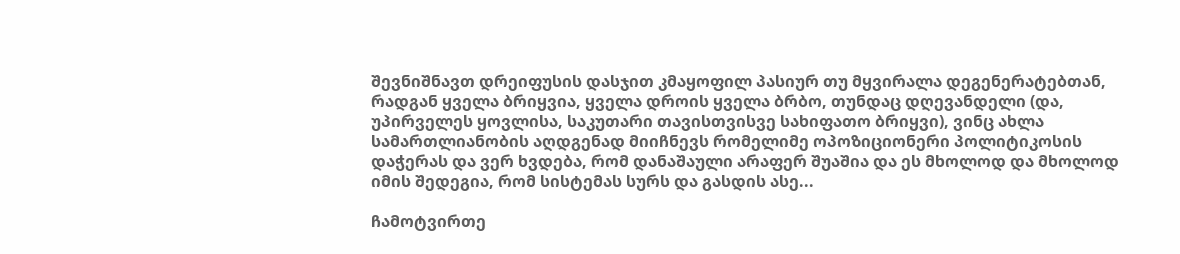შევნიშნავთ დრეიფუსის დასჯით კმაყოფილ პასიურ თუ მყვირალა დეგენერატებთან, რადგან ყველა ბრიყვია, ყველა დროის ყველა ბრბო, თუნდაც დღევანდელი (და, უპირველეს ყოვლისა, საკუთარი თავისთვისვე სახიფათო ბრიყვი), ვინც ახლა სამართლიანობის აღდგენად მიიჩნევს რომელიმე ოპოზიციონერი პოლიტიკოსის დაჭერას და ვერ ხვდება, რომ დანაშაული არაფერ შუაშია და ეს მხოლოდ და მხოლოდ იმის შედეგია, რომ სისტემას სურს და გასდის ასე...

ჩამოტვირთე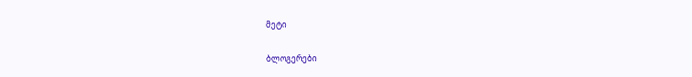მეტი

ბლოგერები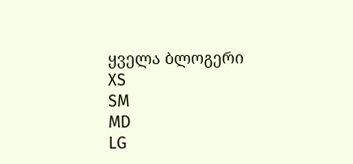ყველა ბლოგერი
XS
SM
MD
LG